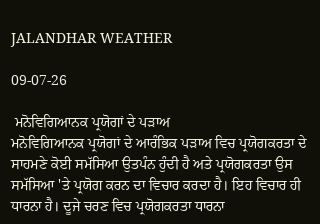JALANDHAR WEATHER

09-07-26

 ਮਨੋਵਿਗਿਆਨਕ ਪ੍ਰਯੋਗਾਂ ਦੇ ਪੜਾਅ
ਮਨੋਵਿਗਿਆਨਕ ਪ੍ਰਯੋਗਾਂ ਦੇ ਆਰੰਭਿਕ ਪੜਾਅ ਵਿਚ ਪ੍ਰਯੋਗਕਰਤਾ ਦੇ ਸਾਹਮਣੇ ਕੋਈ ਸਮੱਸਿਆ ਉਤਪੰਨ ਹੁੰਦੀ ਹੈ ਅਤੇ ਪ੍ਰਯੋਗਕਰਤਾ ਉਸ ਸਮੱਸਿਆ 'ਤੇ ਪ੍ਰਯੋਗ ਕਰਨ ਦਾ ਵਿਚਾਰ ਕਰਦਾ ਹੈ। ਇਹ ਵਿਚਾਰ ਹੀ ਧਾਰਨਾ ਹੈ। ਦੂਜੇ ਚਰਣ ਵਿਚ ਪ੍ਰਯੋਗਕਰਤਾ ਧਾਰਨਾ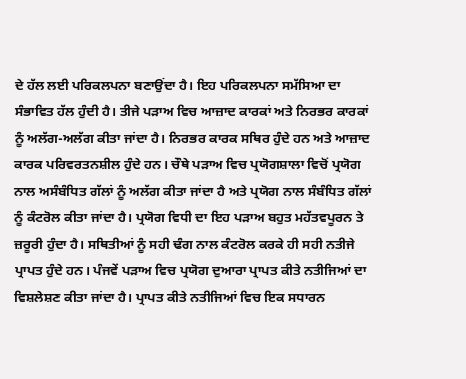ਦੇ ਹੱਲ ਲਈ ਪਰਿਕਲਪਨਾ ਬਣਾਉਂਦਾ ਹੈ। ਇਹ ਪਰਿਕਲਪਨਾ ਸਮੱਸਿਆ ਦਾ ਸੰਭਾਵਿਤ ਹੱਲ ਹੁੰਦੀ ਹੈ। ਤੀਜੇ ਪੜਾਅ ਵਿਚ ਆਜ਼ਾਦ ਕਾਰਕਾਂ ਅਤੇ ਨਿਰਭਰ ਕਾਰਕਾਂ ਨੂੰ ਅਲੱਗ-ਅਲੱਗ ਕੀਤਾ ਜਾਂਦਾ ਹੈ। ਨਿਰਭਰ ਕਾਰਕ ਸਥਿਰ ਹੁੰਦੇ ਹਨ ਅਤੇ ਆਜ਼ਾਦ ਕਾਰਕ ਪਰਿਵਰਤਨਸ਼ੀਲ ਹੁੰਦੇ ਹਨ। ਚੌਥੇ ਪੜਾਅ ਵਿਚ ਪ੍ਰਯੋਗਸ਼ਾਲਾ ਵਿਚੋਂ ਪ੍ਰਯੋਗ ਨਾਲ ਅਸੰਬੰਧਿਤ ਗੱਲਾਂ ਨੂੰ ਅਲੱਗ ਕੀਤਾ ਜਾਂਦਾ ਹੈ ਅਤੇ ਪ੍ਰਯੋਗ ਨਾਲ ਸੰਬੰਧਿਤ ਗੱਲਾਂ ਨੂੰ ਕੰਟਰੋਲ ਕੀਤਾ ਜਾਂਦਾ ਹੈ। ਪ੍ਰਯੋਗ ਵਿਧੀ ਦਾ ਇਹ ਪੜਾਅ ਬਹੁਤ ਮਹੱਤਵਪੂਰਨ ਤੇ ਜ਼ਰੂਰੀ ਹੁੰਦਾ ਹੈ। ਸਥਿਤੀਆਂ ਨੂੰ ਸਹੀ ਢੰਗ ਨਾਲ ਕੰਟਰੋਲ ਕਰਕੇ ਹੀ ਸਹੀ ਨਤੀਜੇ ਪ੍ਰਾਪਤ ਹੁੰਦੇ ਹਨ। ਪੰਜਵੇਂ ਪੜਾਅ ਵਿਚ ਪ੍ਰਯੋਗ ਦੁਆਰਾ ਪ੍ਰਾਪਤ ਕੀਤੇ ਨਤੀਜਿਆਂ ਦਾ ਵਿਸ਼ਲੇਸ਼ਣ ਕੀਤਾ ਜਾਂਦਾ ਹੈ। ਪ੍ਰਾਪਤ ਕੀਤੇ ਨਤੀਜਿਆਂ ਵਿਚ ਇਕ ਸਧਾਰਨ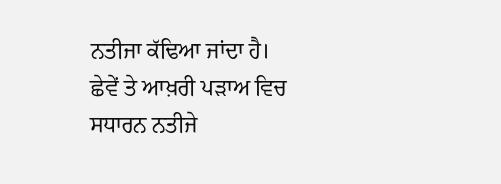ਨਤੀਜਾ ਕੱਢਿਆ ਜਾਂਦਾ ਹੈ। ਛੇਵੇਂ ਤੇ ਆਖ਼ਰੀ ਪੜਾਅ ਵਿਚ ਸਧਾਰਨ ਨਤੀਜੇ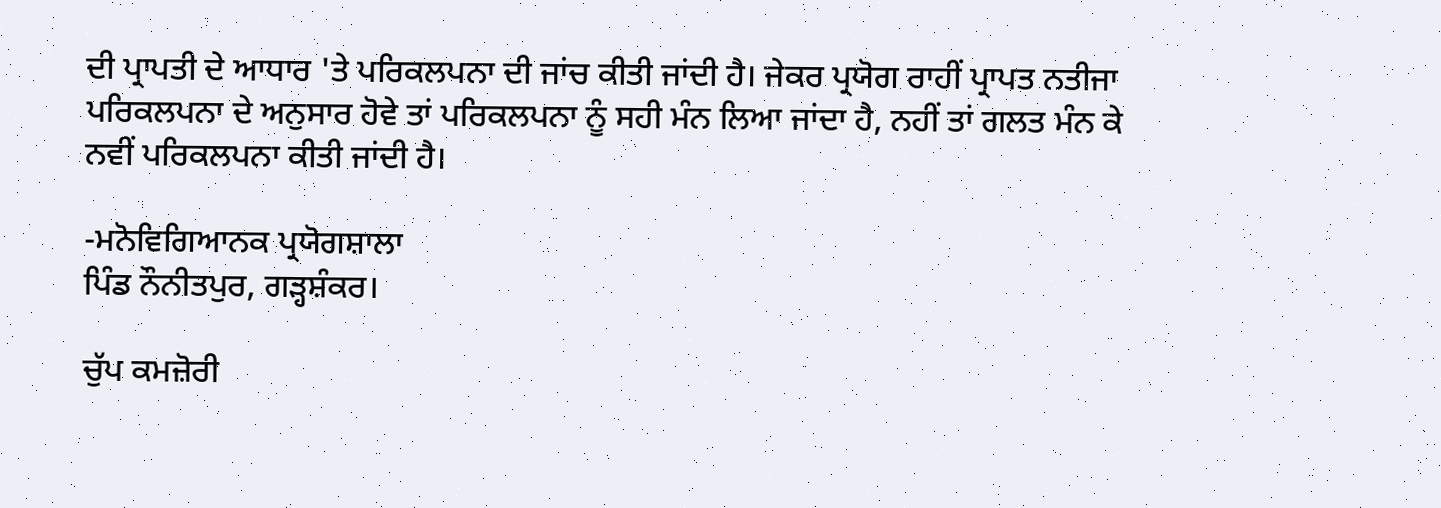ਦੀ ਪ੍ਰਾਪਤੀ ਦੇ ਆਧਾਰ 'ਤੇ ਪਰਿਕਲਪਨਾ ਦੀ ਜਾਂਚ ਕੀਤੀ ਜਾਂਦੀ ਹੈ। ਜੇਕਰ ਪ੍ਰਯੋਗ ਰਾਹੀਂ ਪ੍ਰਾਪਤ ਨਤੀਜਾ ਪਰਿਕਲਪਨਾ ਦੇ ਅਨੁਸਾਰ ਹੋਵੇ ਤਾਂ ਪਰਿਕਲਪਨਾ ਨੂੰ ਸਹੀ ਮੰਨ ਲਿਆ ਜਾਂਦਾ ਹੈ, ਨਹੀਂ ਤਾਂ ਗਲਤ ਮੰਨ ਕੇ ਨਵੀਂ ਪਰਿਕਲਪਨਾ ਕੀਤੀ ਜਾਂਦੀ ਹੈ।

-ਮਨੋਵਿਗਿਆਨਕ ਪ੍ਰਯੋਗਸ਼ਾਲਾ
ਪਿੰਡ ਨੌਨੀਤਪੁਰ, ਗੜ੍ਹਸ਼ੰਕਰ।

ਚੁੱਪ ਕਮਜ਼ੋਰੀ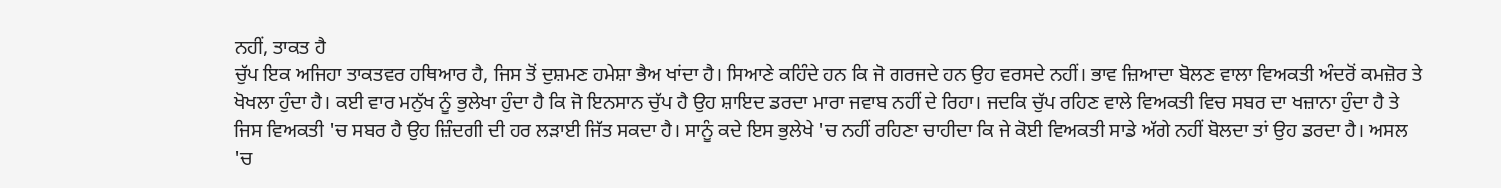ਨਹੀਂ, ਤਾਕਤ ਹੈ
ਚੁੱਪ ਇਕ ਅਜਿਹਾ ਤਾਕਤਵਰ ਹਥਿਆਰ ਹੈ, ਜਿਸ ਤੋਂ ਦੁਸ਼ਮਣ ਹਮੇਸ਼ਾ ਭੈਅ ਖਾਂਦਾ ਹੈ। ਸਿਆਣੇ ਕਹਿੰਦੇ ਹਨ ਕਿ ਜੋ ਗਰਜਦੇ ਹਨ ਉਹ ਵਰਸਦੇ ਨਹੀਂ। ਭਾਵ ਜ਼ਿਆਦਾ ਬੋਲਣ ਵਾਲਾ ਵਿਅਕਤੀ ਅੰਦਰੋਂ ਕਮਜ਼ੋਰ ਤੇ ਖੋਖਲਾ ਹੁੰਦਾ ਹੈ। ਕਈ ਵਾਰ ਮਨੁੱਖ ਨੂੰ ਭੁਲੇਖਾ ਹੁੰਦਾ ਹੈ ਕਿ ਜੋ ਇਨਸਾਨ ਚੁੱਪ ਹੈ ਉਹ ਸ਼ਾਇਦ ਡਰਦਾ ਮਾਰਾ ਜਵਾਬ ਨਹੀਂ ਦੇ ਰਿਹਾ। ਜਦਕਿ ਚੁੱਪ ਰਹਿਣ ਵਾਲੇ ਵਿਅਕਤੀ ਵਿਚ ਸਬਰ ਦਾ ਖਜ਼ਾਨਾ ਹੁੰਦਾ ਹੈ ਤੇ ਜਿਸ ਵਿਅਕਤੀ 'ਚ ਸਬਰ ਹੈ ਉਹ ਜ਼ਿੰਦਗੀ ਦੀ ਹਰ ਲੜਾਈ ਜਿੱਤ ਸਕਦਾ ਹੈ। ਸਾਨੂੰ ਕਦੇ ਇਸ ਭੁਲੇਖੇ 'ਚ ਨਹੀਂ ਰਹਿਣਾ ਚਾਹੀਦਾ ਕਿ ਜੇ ਕੋਈ ਵਿਅਕਤੀ ਸਾਡੇ ਅੱਗੇ ਨਹੀਂ ਬੋਲਦਾ ਤਾਂ ਉਹ ਡਰਦਾ ਹੈ। ਅਸਲ 'ਚ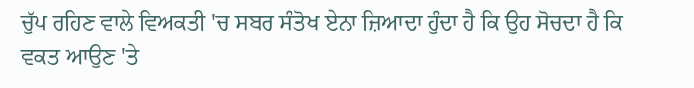ਚੁੱਪ ਰਹਿਣ ਵਾਲੇ ਵਿਅਕਤੀ 'ਚ ਸਬਰ ਸੰਤੋਖ ਏਨਾ ਜ਼ਿਆਦਾ ਹੁੰਦਾ ਹੈ ਕਿ ਉਹ ਸੋਚਦਾ ਹੈ ਕਿ ਵਕਤ ਆਉਣ 'ਤੇ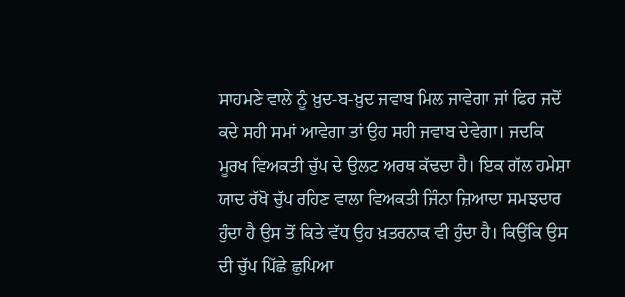ਸਾਹਮਣੇ ਵਾਲੇ ਨੂੰ ਖ਼ੁਦ-ਬ-ਖ਼ੁਦ ਜਵਾਬ ਮਿਲ ਜਾਵੇਗਾ ਜਾਂ ਫਿਰ ਜਦੋਂ ਕਦੇ ਸਹੀ ਸਮਾਂ ਆਵੇਗਾ ਤਾਂ ਉਹ ਸਹੀ ਜਵਾਬ ਦੇਵੇਗਾ। ਜਦਕਿ ਮੂਰਖ ਵਿਅਕਤੀ ਚੁੱਪ ਦੇ ਉਲਟ ਅਰਥ ਕੱਢਦਾ ਹੈ। ਇਕ ਗੱਲ ਹਮੇਸ਼ਾ ਯਾਦ ਰੱਖੋ ਚੁੱਪ ਰਹਿਣ ਵਾਲਾ ਵਿਅਕਤੀ ਜਿੰਨਾ ਜ਼ਿਆਦਾ ਸਮਝਦਾਰ ਹੁੰਦਾ ਹੈ ਉਸ ਤੋਂ ਕਿਤੇ ਵੱਧ ਉਹ ਖ਼ਤਰਨਾਕ ਵੀ ਹੁੰਦਾ ਹੈ। ਕਿਉਂਕਿ ਉਸ ਦੀ ਚੁੱਪ ਪਿੱਛੇ ਛੁਪਿਆ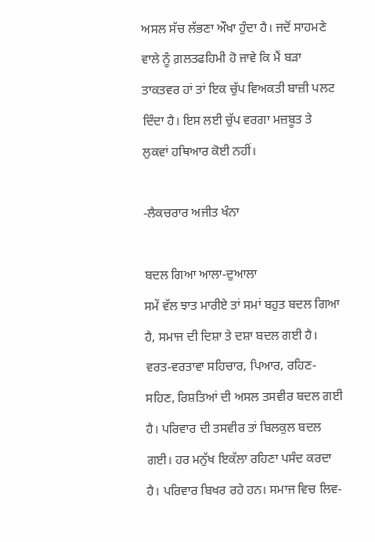ਅਸਲ ਸੱਚ ਲੱਭਣਾ ਔਖਾ ਹੁੰਦਾ ਹੈ। ਜਦੋਂ ਸਾਹਮਣੇ ਵਾਲੇ ਨੂੰ ਗ਼ਲਤਫਹਿਮੀ ਹੋ ਜਾਵੇ ਕਿ ਮੈਂ ਬੜਾ ਤਾਕਤਵਰ ਹਾਂ ਤਾਂ ਇਕ ਚੁੱਪ ਵਿਅਕਤੀ ਬਾਜ਼ੀ ਪਲਟ ਦਿੰਦਾ ਹੈ। ਇਸ ਲਈ ਚੁੱਪ ਵਰਗਾ ਮਜ਼ਬੂਤ ਤੇ ਲੁਕਵਾਂ ਹਥਿਆਰ ਕੋਈ ਨਹੀਂ।

-ਲੈਕਚਰਾਰ ਅਜੀਤ ਖੰਨਾ

ਬਦਲ ਗਿਆ ਆਲਾ-ਦੁਆਲਾ
ਸਮੇਂ ਵੱਲ ਝਾਤ ਮਾਰੀਏ ਤਾਂ ਸਮਾਂ ਬਹੁਤ ਬਦਲ ਗਿਆ ਹੈ, ਸਮਾਜ ਦੀ ਦਿਸ਼ਾ ਤੇ ਦਸ਼ਾ ਬਦਲ ਗਈ ਹੈ। ਵਰਤ-ਵਰਤਾਵਾ ਸਹਿਚਾਰ, ਪਿਆਰ, ਰਹਿਣ-ਸਹਿਣ, ਰਿਸ਼ਤਿਆਂ ਦੀ ਅਸਲ ਤਸਵੀਰ ਬਦਲ ਗਈ ਹੈ। ਪਰਿਵਾਰ ਦੀ ਤਸਵੀਰ ਤਾਂ ਬਿਲਕੁਲ ਬਦਲ ਗਈ। ਹਰ ਮਨੁੱਖ ਇਕੱਲਾ ਰਹਿਣਾ ਪਸੰਦ ਕਰਦਾ ਹੈ। ਪਰਿਵਾਰ ਬਿਖਰ ਰਹੇ ਹਨ। ਸਮਾਜ ਵਿਚ ਲਿਵ-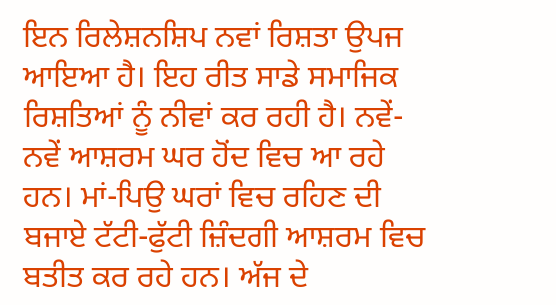ਇਨ ਰਿਲੇਸ਼ਨਸ਼ਿਪ ਨਵਾਂ ਰਿਸ਼ਤਾ ਉਪਜ ਆਇਆ ਹੈ। ਇਹ ਰੀਤ ਸਾਡੇ ਸਮਾਜਿਕ ਰਿਸ਼ਤਿਆਂ ਨੂੰ ਨੀਵਾਂ ਕਰ ਰਹੀ ਹੈ। ਨਵੇਂ-ਨਵੇਂ ਆਸ਼ਰਮ ਘਰ ਹੋਂਦ ਵਿਚ ਆ ਰਹੇ ਹਨ। ਮਾਂ-ਪਿਉ ਘਰਾਂ ਵਿਚ ਰਹਿਣ ਦੀ ਬਜਾਏ ਟੱਟੀ-ਫੁੱਟੀ ਜ਼ਿੰਦਗੀ ਆਸ਼ਰਮ ਵਿਚ ਬਤੀਤ ਕਰ ਰਹੇ ਹਨ। ਅੱਜ ਦੇ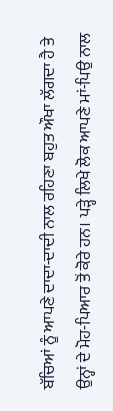ਬੱਚਿਆਂ ਨੂੰ ਆਪਣੇ ਦਾਦਾ-ਦਾਦੀ ਨਾਲ ਰਹਿਣਾ ਬਹੁਤ ਔਖਾ ਲੱਗਦਾ ਹੈ ਤੇ ਉਨ੍ਹਾਂ ਦੇ ਮੋਹ-ਪਿਆਰ ਤੋਂ ਕੋਰੇ ਹਨ। ਪੜ੍ਹੇ ਲਿਖੇ ਲੋਕ ਆਪਣੇ ਮਾਂ-ਪਿਉ ਨਾਲ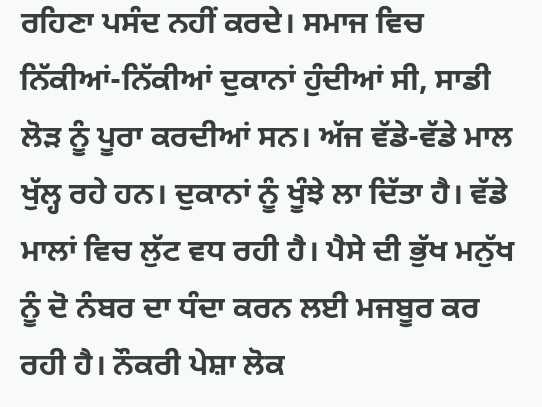ਰਹਿਣਾ ਪਸੰਦ ਨਹੀਂ ਕਰਦੇ। ਸਮਾਜ ਵਿਚ ਨਿੱਕੀਆਂ-ਨਿੱਕੀਆਂ ਦੁਕਾਨਾਂ ਹੁੰਦੀਆਂ ਸੀ, ਸਾਡੀ ਲੋੜ ਨੂੰ ਪੂਰਾ ਕਰਦੀਆਂ ਸਨ। ਅੱਜ ਵੱਡੇ-ਵੱਡੇ ਮਾਲ ਖੁੱਲ੍ਹ ਰਹੇ ਹਨ। ਦੁਕਾਨਾਂ ਨੂੰ ਖੂੰਝੇ ਲਾ ਦਿੱਤਾ ਹੈ। ਵੱਡੇ ਮਾਲਾਂ ਵਿਚ ਲੁੱਟ ਵਧ ਰਹੀ ਹੈ। ਪੈਸੇ ਦੀ ਭੁੱਖ ਮਨੁੱਖ ਨੂੰ ਦੋ ਨੰਬਰ ਦਾ ਧੰਦਾ ਕਰਨ ਲਈ ਮਜਬੂਰ ਕਰ ਰਹੀ ਹੈ। ਨੌਕਰੀ ਪੇਸ਼ਾ ਲੋਕ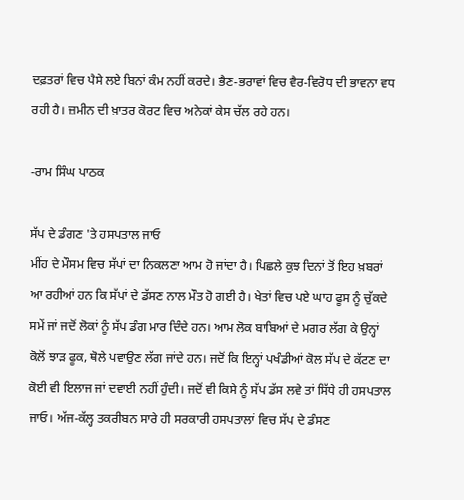ਦਫ਼ਤਰਾਂ ਵਿਚ ਪੈਸੇ ਲਏ ਬਿਨਾਂ ਕੰਮ ਨਹੀਂ ਕਰਦੇ। ਭੈਣ-ਭਰਾਵਾਂ ਵਿਚ ਵੈਰ-ਵਿਰੋਧ ਦੀ ਭਾਵਨਾ ਵਧ ਰਹੀ ਹੈ। ਜ਼ਮੀਨ ਦੀ ਖ਼ਾਤਰ ਕੋਰਟ ਵਿਚ ਅਨੇਕਾਂ ਕੇਸ ਚੱਲ ਰਹੇ ਹਨ।

-ਰਾਮ ਸਿੰਘ ਪਾਠਕ

ਸੱਪ ਦੇ ਡੰਗਣ 'ਤੇ ਹਸਪਤਾਲ ਜਾਓ
ਮੀਂਹ ਦੇ ਮੌਸਮ ਵਿਚ ਸੱਪਾਂ ਦਾ ਨਿਕਲਣਾ ਆਮ ਹੋ ਜਾਂਦਾ ਹੈ। ਪਿਛਲੇ ਕੁਝ ਦਿਨਾਂ ਤੋਂ ਇਹ ਖ਼ਬਰਾਂ ਆ ਰਹੀਆਂ ਹਨ ਕਿ ਸੱਪਾਂ ਦੇ ਡੱਸਣ ਨਾਲ ਮੌਤ ਹੋ ਗਈ ਹੈ। ਖੇਤਾਂ ਵਿਚ ਪਏ ਘਾਹ ਫੂਸ ਨੂੰ ਚੁੱਕਦੇ ਸਮੇਂ ਜਾਂ ਜਦੋਂ ਲੋਕਾਂ ਨੂੰ ਸੱਪ ਡੰਗ ਮਾਰ ਦਿੰਦੇ ਹਨ। ਆਮ ਲੋਕ ਬਾਬਿਆਂ ਦੇ ਮਗਰ ਲੱਗ ਕੇ ਉਨ੍ਹਾਂ ਕੋਲੋਂ ਝਾੜ ਫੂਕ, ਥੋਲੇ ਪਵਾਉਣ ਲੱਗ ਜਾਂਦੇ ਹਨ। ਜਦੋਂ ਕਿ ਇਨ੍ਹਾਂ ਪਖੰਡੀਆਂ ਕੋਲ ਸੱਪ ਦੇ ਕੱਟਣ ਦਾ ਕੋਈ ਵੀ ਇਲਾਜ ਜਾਂ ਦਵਾਈ ਨਹੀਂ ਹੁੰਦੀ। ਜਦੋਂ ਵੀ ਕਿਸੇ ਨੂੰ ਸੱਪ ਡੱਸ ਲਵੇ ਤਾਂ ਸਿੱਧੇ ਹੀ ਹਸਪਤਾਲ ਜਾਓ। ਅੱਜ-ਕੱਲ੍ਹ ਤਕਰੀਬਨ ਸਾਰੇ ਹੀ ਸਰਕਾਰੀ ਹਸਪਤਾਲਾਂ ਵਿਚ ਸੱਪ ਦੇ ਡੰਸਣ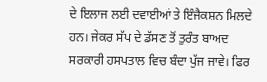ਦੇ ਇਲਾਜ ਲਈ ਦਵਾਈਆਂ ਤੇ ਇੰਜੈਕਸ਼ਨ ਮਿਲਦੇ ਹਨ। ਜੇਕਰ ਸੱਪ ਦੇ ਡੱਸਣ ਤੋਂ ਤੁਰੰਤ ਬਾਅਦ ਸਰਕਾਰੀ ਹਸਪਤਾਲ ਵਿਚ ਬੰਦਾ ਪੁੱਜ ਜਾਵੇ। ਫਿਰ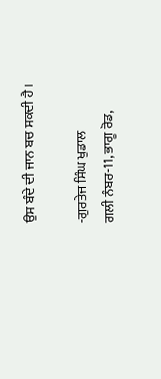ਉਸ ਬੰਦੇ ਦੀ ਜਾਨ ਬਚ ਸਕਦੀ ਹੈ।

-ਗੁਰਤੇਜ ਸਿੰਘ ਖੁਡਾਲ
ਗਲੀ ਨੰਬਰ-11, ਭਾਗੂ ਰੋਡ,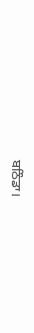ਬਠਿੰਡਾ।